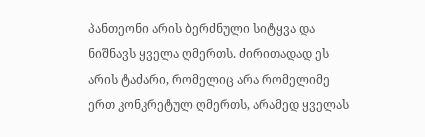პანთეონი არის ბერძნული სიტყვა და ნიშნავს ყველა ღმერთს. ძირითადად ეს არის ტაძარი, რომელიც არა რომელიმე ერთ კონკრეტულ ღმერთს, არამედ ყველას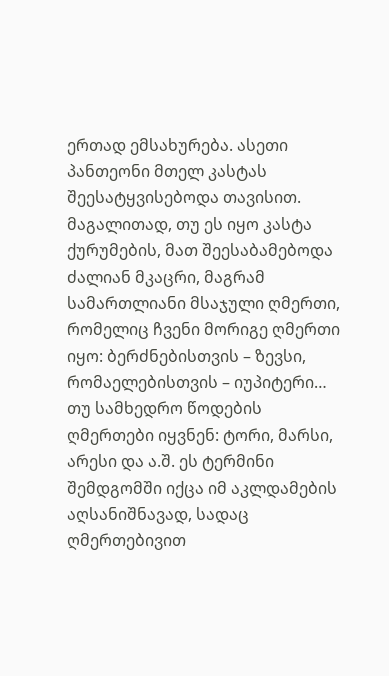ერთად ემსახურება. ასეთი პანთეონი მთელ კასტას შეესატყვისებოდა თავისით. მაგალითად, თუ ეს იყო კასტა ქურუმების, მათ შეესაბამებოდა ძალიან მკაცრი, მაგრამ სამართლიანი მსაჯული ღმერთი, რომელიც ჩვენი მორიგე ღმერთი იყო: ბერძნებისთვის – ზევსი, რომაელებისთვის – იუპიტერი… თუ სამხედრო წოდების ღმერთები იყვნენ: ტორი, მარსი, არესი და ა.შ. ეს ტერმინი შემდგომში იქცა იმ აკლდამების აღსანიშნავად, სადაც ღმერთებივით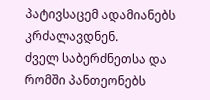პატივსაცემ ადამიანებს კრძალავდნენ.
ძველ საბერძნეთსა და რომში პანთეონებს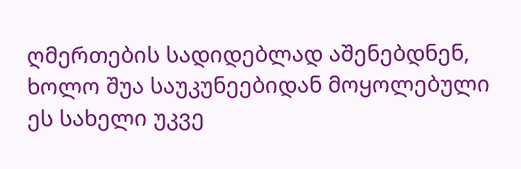ღმერთების სადიდებლად აშენებდნენ, ხოლო შუა საუკუნეებიდან მოყოლებული ეს სახელი უკვე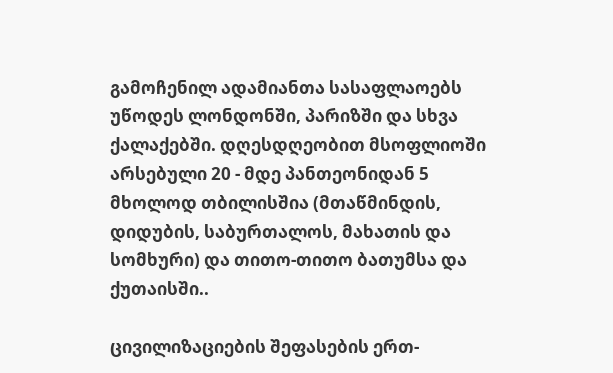გამოჩენილ ადამიანთა სასაფლაოებს უწოდეს ლონდონში, პარიზში და სხვა ქალაქებში. დღესდღეობით მსოფლიოში არსებული 20 - მდე პანთეონიდან 5 მხოლოდ თბილისშია (მთაწმინდის, დიდუბის, საბურთალოს, მახათის და სომხური) და თითო-თითო ბათუმსა და ქუთაისში..

ცივილიზაციების შეფასების ერთ-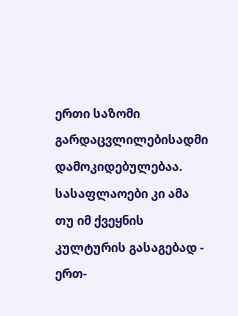ერთი საზომი გარდაცვლილებისადმი დამოკიდებულებაა. სასაფლაოები კი ამა თუ იმ ქვეყნის კულტურის გასაგებად - ერთ-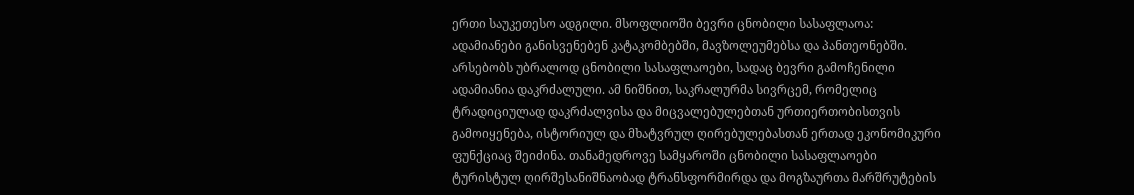ერთი საუკეთესო ადგილი. მსოფლიოში ბევრი ცნობილი სასაფლაოა: ადამიანები განისვენებენ კატაკომბებში, მავზოლეუმებსა და პანთეონებში. არსებობს უბრალოდ ცნობილი სასაფლაოები, სადაც ბევრი გამოჩენილი ადამიანია დაკრძალული. ამ ნიშნით, საკრალურმა სივრცემ, რომელიც ტრადიციულად დაკრძალვისა და მიცვალებულებთან ურთიერთობისთვის გამოიყენება, ისტორიულ და მხატვრულ ღირებულებასთან ერთად ეკონომიკური ფუნქციაც შეიძინა. თანამედროვე სამყაროში ცნობილი სასაფლაოები ტურისტულ ღირშესანიშნაობად ტრანსფორმირდა და მოგზაურთა მარშრუტების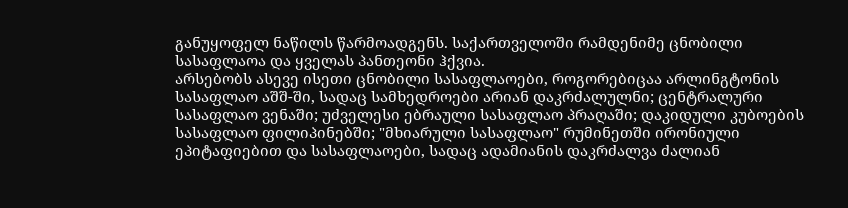განუყოფელ ნაწილს წარმოადგენს. საქართველოში რამდენიმე ცნობილი სასაფლაოა და ყველას პანთეონი ჰქვია.
არსებობს ასევე ისეთი ცნობილი სასაფლაოები, როგორებიცაა არლინგტონის სასაფლაო აშშ-ში, სადაც სამხედროები არიან დაკრძალულნი; ცენტრალური სასაფლაო ვენაში; უძველესი ებრაული სასაფლაო პრაღაში; დაკიდული კუბოების სასაფლაო ფილიპინებში; "მხიარული სასაფლაო" რუმინეთში ირონიული ეპიტაფიებით და სასაფლაოები, სადაც ადამიანის დაკრძალვა ძალიან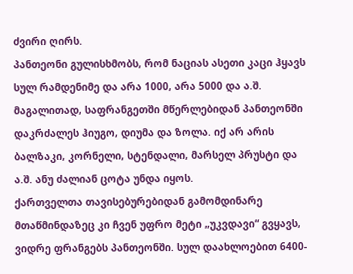ძვირი ღირს.
პანთეონი გულისხმობს, რომ ნაციას ასეთი კაცი ჰყავს სულ რამდენიმე და არა 1000, არა 5000 და ა.შ. მაგალითად, საფრანგეთში მწერლებიდან პანთეონში დაკრძალეს ჰიუგო, დიუმა და ზოლა. იქ არ არის ბალზაკი, კორნელი, სტენდალი, მარსელ პრუსტი და ა.შ. ანუ ძალიან ცოტა უნდა იყოს.
ქართველთა თავისებურებიდან გამომდინარე მთაწმინდაზეც კი ჩვენ უფრო მეტი „უკვდავი“ გვყავს, ვიდრე ფრანგებს პანთეონში. სულ დაახლოებით 6400-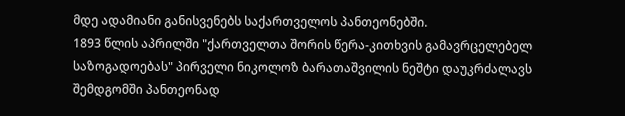მდე ადამიანი განისვენებს საქართველოს პანთეონებში.
1893 წლის აპრილში "ქართველთა შორის წერა-კითხვის გამავრცელებელ საზოგადოებას" პირველი ნიკოლოზ ბარათაშვილის ნეშტი დაუკრძალავს შემდგომში პანთეონად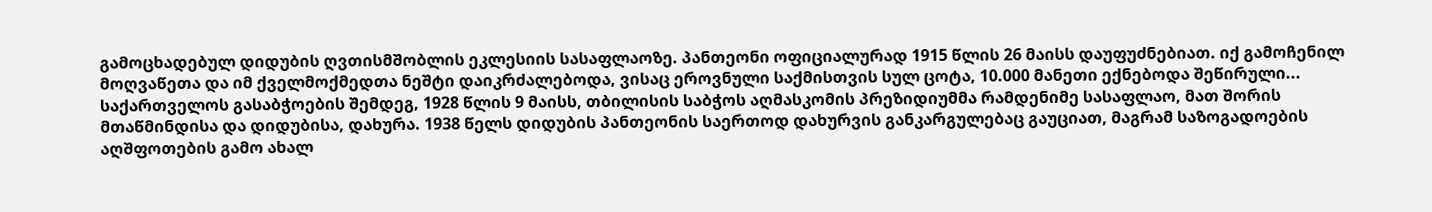გამოცხადებულ დიდუბის ღვთისმშობლის ეკლესიის სასაფლაოზე. პანთეონი ოფიციალურად 1915 წლის 26 მაისს დაუფუძნებიათ. იქ გამოჩენილ მოღვაწეთა და იმ ქველმოქმედთა ნეშტი დაიკრძალებოდა, ვისაც ეროვნული საქმისთვის სულ ცოტა, 10.000 მანეთი ექნებოდა შეწირული... საქართველოს გასაბჭოების შემდეგ, 1928 წლის 9 მაისს, თბილისის საბჭოს აღმასკომის პრეზიდიუმმა რამდენიმე სასაფლაო, მათ შორის მთაწმინდისა და დიდუბისა, დახურა. 1938 წელს დიდუბის პანთეონის საერთოდ დახურვის განკარგულებაც გაუციათ, მაგრამ საზოგადოების აღშფოთების გამო ახალ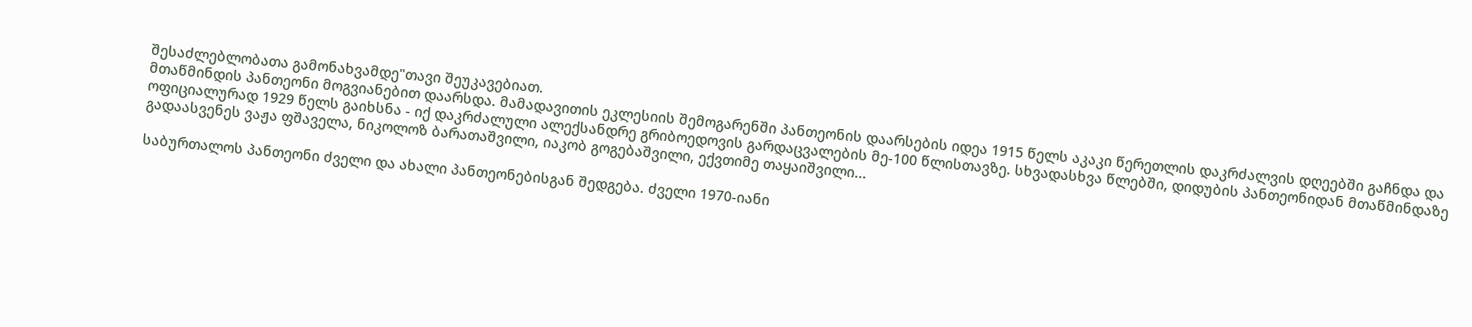შესაძლებლობათა გამონახვამდე"თავი შეუკავებიათ.
მთაწმინდის პანთეონი მოგვიანებით დაარსდა. მამადავითის ეკლესიის შემოგარენში პანთეონის დაარსების იდეა 1915 წელს აკაკი წერეთლის დაკრძალვის დღეებში გაჩნდა და ოფიციალურად 1929 წელს გაიხსნა - იქ დაკრძალული ალექსანდრე გრიბოედოვის გარდაცვალების მე-100 წლისთავზე. სხვადასხვა წლებში, დიდუბის პანთეონიდან მთაწმინდაზე გადაასვენეს ვაჟა ფშაველა, ნიკოლოზ ბარათაშვილი, იაკობ გოგებაშვილი, ექვთიმე თაყაიშვილი...

საბურთალოს პანთეონი ძველი და ახალი პანთეონებისგან შედგება. ძველი 1970-იანი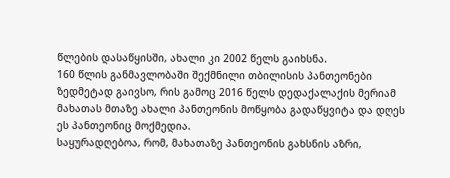წლების დასაწყისში, ახალი კი 2002 წელს გაიხსნა.
160 წლის განმავლობაში შექმნილი თბილისის პანთეონები ზედმეტად გაივსო, რის გამოც 2016 წელს დედაქალაქის მერიამ მახათას მთაზე ახალი პანთეონის მოწყობა გადაწყვიტა და დღეს ეს პანთეონიც მოქმედია.
საყურადღებოა, რომ, მახათაზე პანთეონის გახსნის აზრი,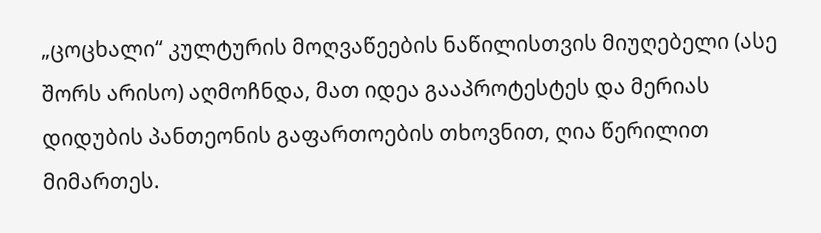„ცოცხალი“ კულტურის მოღვაწეების ნაწილისთვის მიუღებელი (ასე შორს არისო) აღმოჩნდა, მათ იდეა გააპროტესტეს და მერიას დიდუბის პანთეონის გაფართოების თხოვნით, ღია წერილით მიმართეს.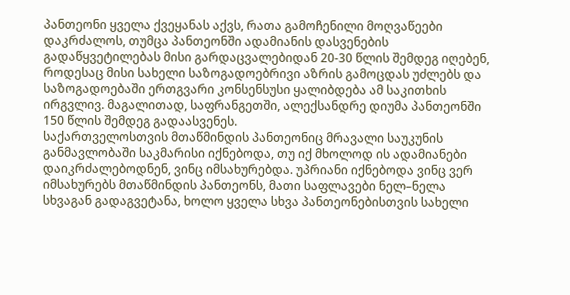პანთეონი ყველა ქვეყანას აქვს, რათა გამოჩენილი მოღვაწეები დაკრძალოს, თუმცა პანთეონში ადამიანის დასვენების გადაწყვეტილებას მისი გარდაცვალებიდან 20-30 წლის შემდეგ იღებენ, როდესაც მისი სახელი საზოგადოებრივი აზრის გამოცდას უძლებს და საზოგადოებაში ერთგვარი კონსენსუსი ყალიბდება ამ საკითხის ირგვლივ. მაგალითად, საფრანგეთში, ალექსანდრე დიუმა პანთეონში 150 წლის შემდეგ გადაასვენეს.
საქართველოსთვის მთაწმინდის პანთეონიც მრავალი საუკუნის განმავლობაში საკმარისი იქნებოდა, თუ იქ მხოლოდ ის ადამიანები დაიკრძალებოდნენ, ვინც იმსახურებდა. უპრიანი იქნებოდა ვინც ვერ იმსახურებს მთაწმინდის პანთეონს, მათი საფლავები ნელ–ნელა სხვაგან გადაგვეტანა, ხოლო ყველა სხვა პანთეონებისთვის სახელი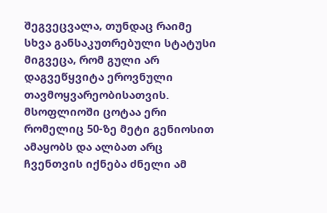შეგვეცვალა, თუნდაც რაიმე სხვა განსაკუთრებული სტატუსი მიგვეცა, რომ გული არ დაგვეწყვიტა ეროვნული თავმოყვარეობისათვის. მსოფლიოში ცოტაა ერი რომელიც 50-ზე მეტი გენიოსით ამაყობს და ალბათ არც ჩვენთვის იქნება ძნელი ამ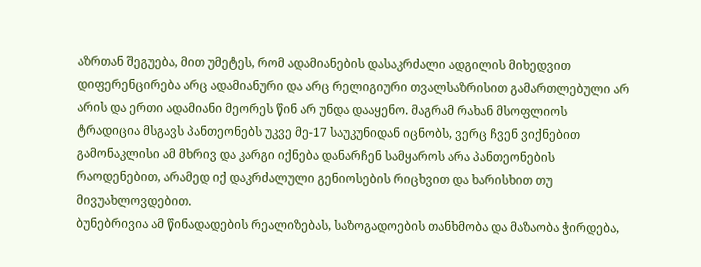აზრთან შეგუება, მით უმეტეს, რომ ადამიანების დასაკრძალი ადგილის მიხედვით დიფერენცირება არც ადამიანური და არც რელიგიური თვალსაზრისით გამართლებული არ არის და ერთი ადამიანი მეორეს წინ არ უნდა დააყენო. მაგრამ რახან მსოფლიოს ტრადიცია მსგავს პანთეონებს უკვე მე-17 საუკუნიდან იცნობს, ვერც ჩვენ ვიქნებით გამონაკლისი ამ მხრივ და კარგი იქნება დანარჩენ სამყაროს არა პანთეონების რაოდენებით, არამედ იქ დაკრძალული გენიოსების რიცხვით და ხარისხით თუ მივუახლოვდებით.
ბუნებრივია ამ წინადადების რეალიზებას, საზოგადოების თანხმობა და მაზაობა ჭირდება,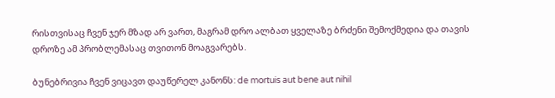რისთვისაც ჩვენ ჯერ მზად არ ვართ, მაგრამ დრო ალბათ ყველაზე ბრძენი შემოქმედია და თავის დროზე ამ პრობლემასაც თვითონ მოაგვარებს.

ბუნებრივია ჩვენ ვიცავთ დაუწერელ კანონს: de mortuis aut bene aut nihil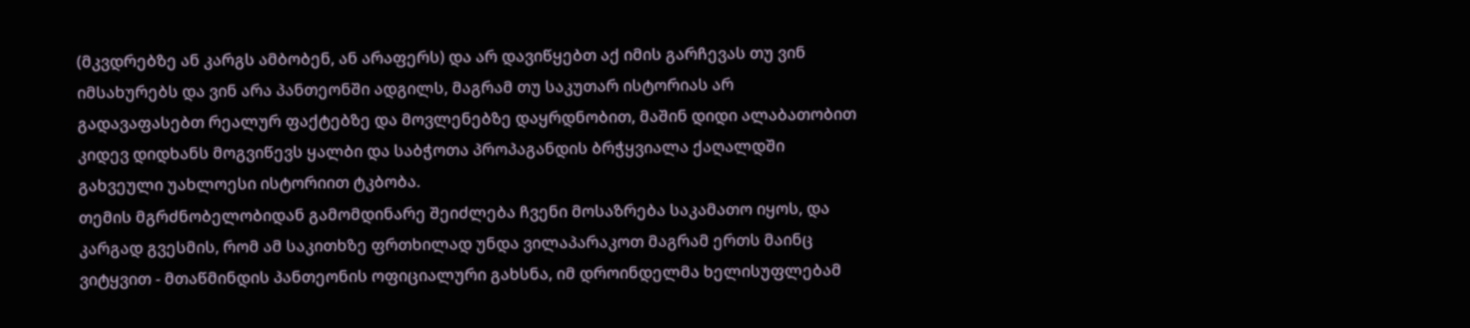(მკვდრებზე ან კარგს ამბობენ, ან არაფერს) და არ დავიწყებთ აქ იმის გარჩევას თუ ვინ იმსახურებს და ვინ არა პანთეონში ადგილს, მაგრამ თუ საკუთარ ისტორიას არ გადავაფასებთ რეალურ ფაქტებზე და მოვლენებზე დაყრდნობით, მაშინ დიდი ალაბათობით კიდევ დიდხანს მოგვიწევს ყალბი და საბჭოთა პროპაგანდის ბრჭყვიალა ქაღალდში გახვეული უახლოესი ისტორიით ტკბობა.
თემის მგრძნობელობიდან გამომდინარე შეიძლება ჩვენი მოსაზრება საკამათო იყოს, და კარგად გვესმის, რომ ამ საკითხზე ფრთხილად უნდა ვილაპარაკოთ მაგრამ ერთს მაინც ვიტყვით - მთაწმინდის პანთეონის ოფიციალური გახსნა, იმ დროინდელმა ხელისუფლებამ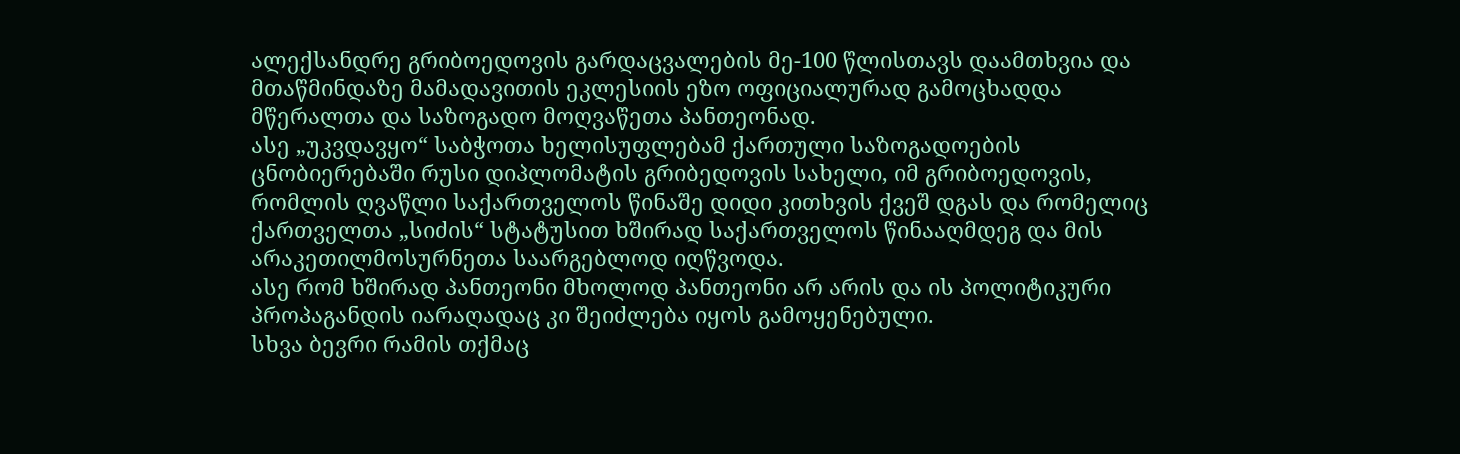ალექსანდრე გრიბოედოვის გარდაცვალების მე-100 წლისთავს დაამთხვია და მთაწმინდაზე მამადავითის ეკლესიის ეზო ოფიციალურად გამოცხადდა მწერალთა და საზოგადო მოღვაწეთა პანთეონად.
ასე „უკვდავყო“ საბჭოთა ხელისუფლებამ ქართული საზოგადოების ცნობიერებაში რუსი დიპლომატის გრიბედოვის სახელი, იმ გრიბოედოვის, რომლის ღვაწლი საქართველოს წინაშე დიდი კითხვის ქვეშ დგას და რომელიც ქართველთა „სიძის“ სტატუსით ხშირად საქართველოს წინააღმდეგ და მის არაკეთილმოსურნეთა საარგებლოდ იღწვოდა.
ასე რომ ხშირად პანთეონი მხოლოდ პანთეონი არ არის და ის პოლიტიკური პროპაგანდის იარაღადაც კი შეიძლება იყოს გამოყენებული.
სხვა ბევრი რამის თქმაც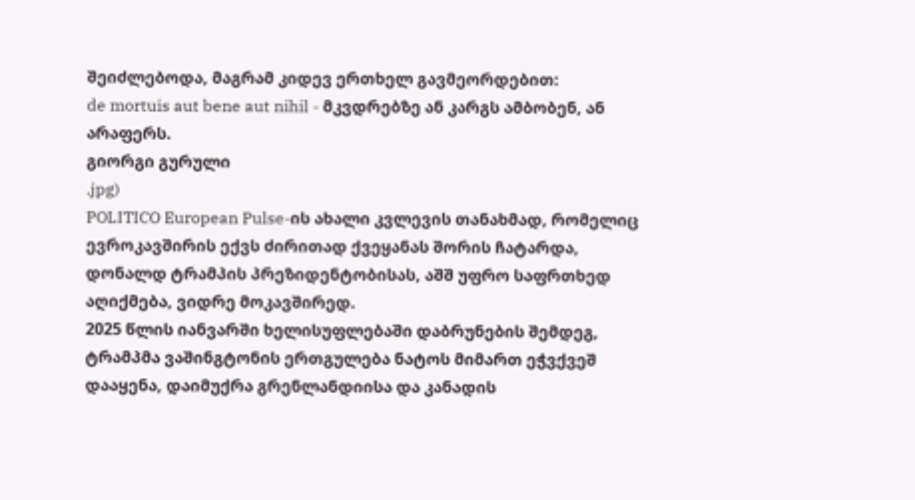შეიძლებოდა, მაგრამ კიდევ ერთხელ გავმეორდებით:
de mortuis aut bene aut nihil - მკვდრებზე ან კარგს ამბობენ, ან არაფერს.
გიორგი გურული
.jpg)
POLITICO European Pulse-ის ახალი კვლევის თანახმად, რომელიც ევროკავშირის ექვს ძირითად ქვეყანას შორის ჩატარდა, დონალდ ტრამპის პრეზიდენტობისას, აშშ უფრო საფრთხედ აღიქმება, ვიდრე მოკავშირედ.
2025 წლის იანვარში ხელისუფლებაში დაბრუნების შემდეგ, ტრამპმა ვაშინგტონის ერთგულება ნატოს მიმართ ეჭვქვეშ დააყენა, დაიმუქრა გრენლანდიისა და კანადის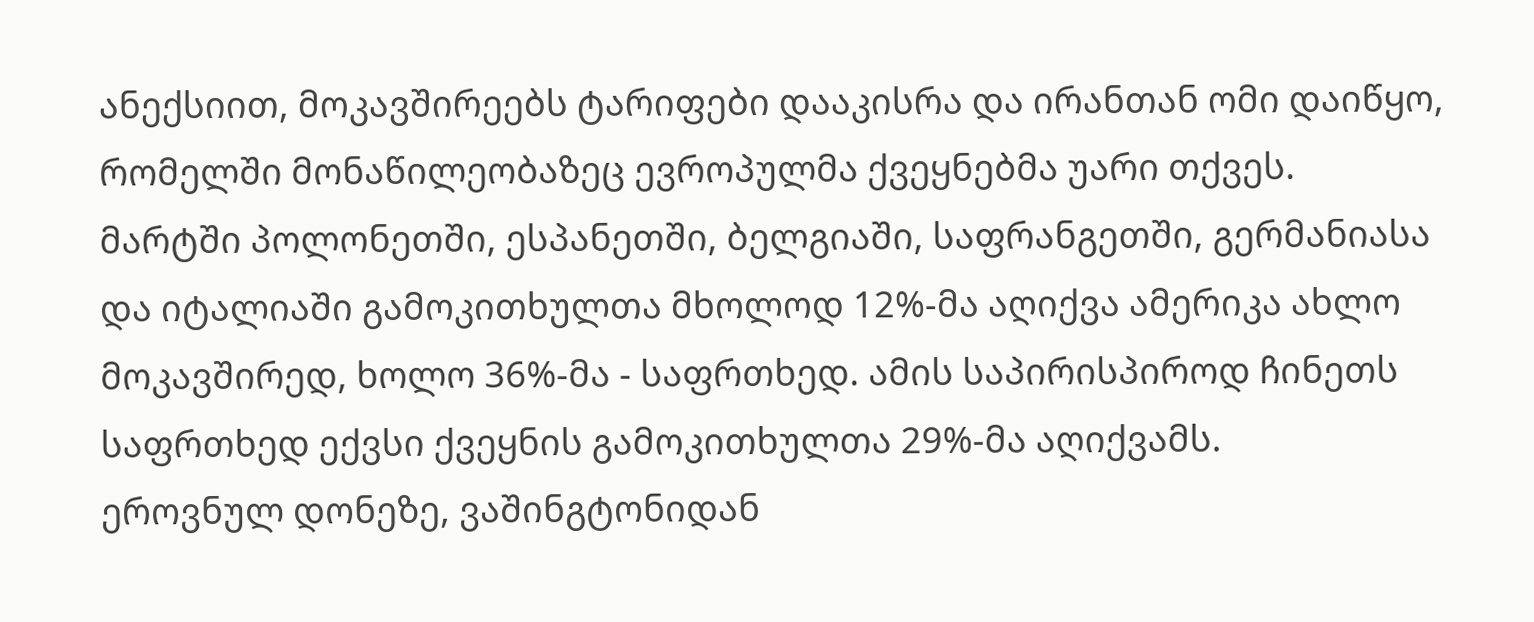ანექსიით, მოკავშირეებს ტარიფები დააკისრა და ირანთან ომი დაიწყო, რომელში მონაწილეობაზეც ევროპულმა ქვეყნებმა უარი თქვეს.
მარტში პოლონეთში, ესპანეთში, ბელგიაში, საფრანგეთში, გერმანიასა და იტალიაში გამოკითხულთა მხოლოდ 12%-მა აღიქვა ამერიკა ახლო მოკავშირედ, ხოლო 36%-მა - საფრთხედ. ამის საპირისპიროდ ჩინეთს საფრთხედ ექვსი ქვეყნის გამოკითხულთა 29%-მა აღიქვამს.
ეროვნულ დონეზე, ვაშინგტონიდან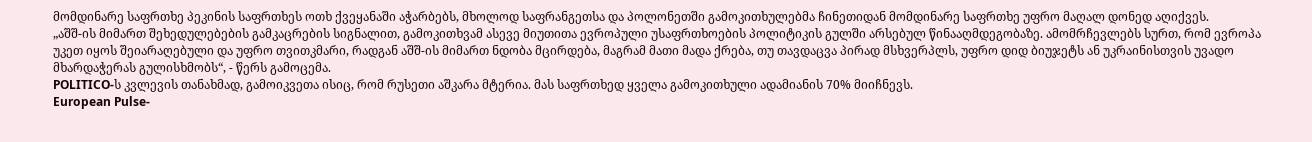მომდინარე საფრთხე პეკინის საფრთხეს ოთხ ქვეყანაში აჭარბებს, მხოლოდ საფრანგეთსა და პოლონეთში გამოკითხულებმა ჩინეთიდან მომდინარე საფრთხე უფრო მაღალ დონედ აღიქვეს.
„აშშ-ის მიმართ შეხედულებების გამკაცრების სიგნალით, გამოკითხვამ ასევე მიუთითა ევროპული უსაფრთხოების პოლიტიკის გულში არსებულ წინააღმდეგობაზე. ამომრჩევლებს სურთ, რომ ევროპა უკეთ იყოს შეიარაღებული და უფრო თვითკმარი, რადგან აშშ-ის მიმართ ნდობა მცირდება, მაგრამ მათი მადა ქრება, თუ თავდაცვა პირად მსხვერპლს, უფრო დიდ ბიუჯეტს ან უკრაინისთვის უვადო მხარდაჭერას გულისხმობს“, - წერს გამოცემა.
POLITICO-ს კვლევის თანახმად, გამოიკვეთა ისიც, რომ რუსეთი აშკარა მტერია. მას საფრთხედ ყველა გამოკითხული ადამიანის 70% მიიჩნევს.
European Pulse-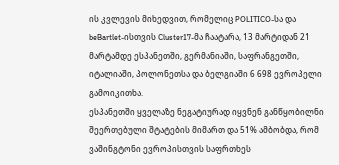ის კვლევის მიხედვით, რომელიც POLITICO-სა და beBartlet-ისთვის Cluster17-მა ჩაატარა, 13 მარტიდან 21 მარტამდე ესპანეთში, გერმანიაში, საფრანგეთში, იტალიაში, პოლონეთსა და ბელგიაში 6 698 ევროპელი გამოიკითხა.
ესპანეთში ყველაზე ნეგატიურად იყვნენ განწყობილნი შეერთებული შტატების მიმართ და 51% ამბობდა, რომ ვაშინგტონი ევროპისთვის საფრთხეს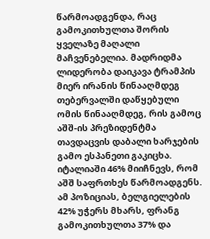წარმოადგენდა, რაც გამოკითხულთა შორის ყველაზე მაღალი მაჩვენებელია. მადრიდმა ლიდერობა დაიკავა ტრამპის მიერ ირანის წინააღმდეგ თებერვალში დაწყებული ომის წინააღმდეგ, რის გამოც აშშ-ის პრეზიდენტმა თავდაცვის დაბალი ხარჯების გამო ესპანეთი გაკიცხა.
იტალიაში 46% მიიჩნევს, რომ აშშ საფრთხეს წარმოადგენს. ამ პოზიციას, ბელგიელების 42% უჭერს მხარს, ფრანგ გამოკითხულთა 37% და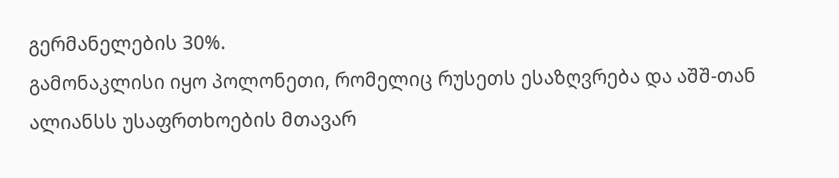გერმანელების 30%.
გამონაკლისი იყო პოლონეთი, რომელიც რუსეთს ესაზღვრება და აშშ-თან ალიანსს უსაფრთხოების მთავარ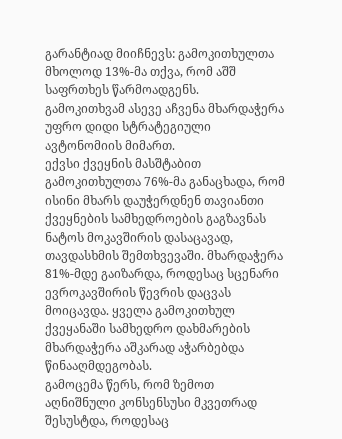გარანტიად მიიჩნევს: გამოკითხულთა მხოლოდ 13%-მა თქვა, რომ აშშ საფრთხეს წარმოადგენს.
გამოკითხვამ ასევე აჩვენა მხარდაჭერა უფრო დიდი სტრატეგიული ავტონომიის მიმართ.
ექვსი ქვეყნის მასშტაბით გამოკითხულთა 76%-მა განაცხადა, რომ ისინი მხარს დაუჭერდნენ თავიანთი ქვეყნების სამხედროების გაგზავნას ნატოს მოკავშირის დასაცავად, თავდასხმის შემთხვევაში. მხარდაჭერა 81%-მდე გაიზარდა, როდესაც სცენარი ევროკავშირის წევრის დაცვას მოიცავდა. ყველა გამოკითხულ ქვეყანაში სამხედრო დახმარების მხარდაჭერა აშკარად აჭარბებდა წინააღმდეგობას.
გამოცემა წერს, რომ ზემოთ აღნიშნული კონსენსუსი მკვეთრად შესუსტდა, როდესაც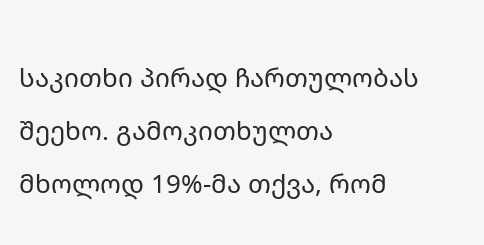საკითხი პირად ჩართულობას შეეხო. გამოკითხულთა მხოლოდ 19%-მა თქვა, რომ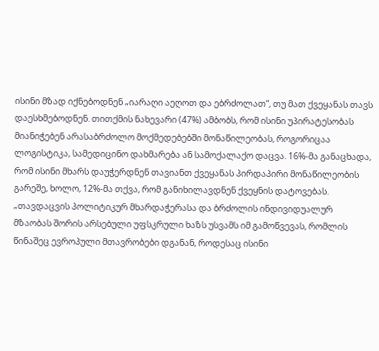ისინი მზად იქნებოდნენ „იარაღი აეღოთ და ებრძოლათ“, თუ მათ ქვეყანას თავს დაესხმებოდნენ. თითქმის ნახევარი (47%) ამბობს, რომ ისინი უპირატესობას მიანიჭებენ არასაბრძოლო მოქმედებებში მონაწილეობას, როგორიცაა ლოგისტიკა, სამედიცინო დახმარება ან სამოქალაქო დაცვა. 16%-მა განაცხადა, რომ ისინი მხარს დაუჭერდნენ თავიანთ ქვეყანას პირდაპირი მონაწილეობის გარეშე, ხოლო, 12%-მა თქვა, რომ განიხილავდნენ ქვეყნის დატოვებას.
„თავდაცვის პოლიტიკურ მხარდაჭერასა და ბრძოლის ინდივიდუალურ მზაობას შორის არსებული უფსკრული ხაზს უსვამს იმ გამოწვევას, რომლის წინაშეც ევროპული მთავრობები დგანან, როდესაც ისინი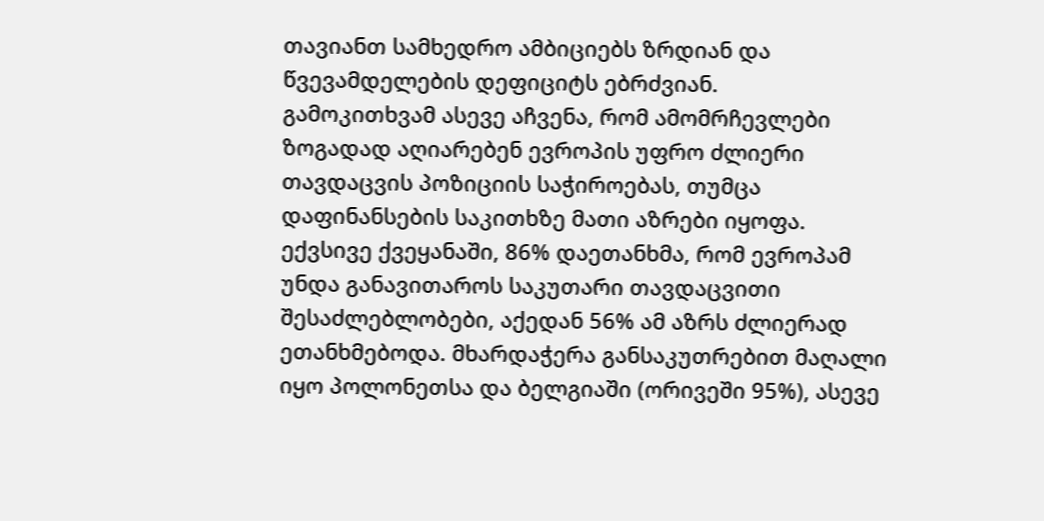თავიანთ სამხედრო ამბიციებს ზრდიან და წვევამდელების დეფიციტს ებრძვიან.
გამოკითხვამ ასევე აჩვენა, რომ ამომრჩევლები ზოგადად აღიარებენ ევროპის უფრო ძლიერი თავდაცვის პოზიციის საჭიროებას, თუმცა დაფინანსების საკითხზე მათი აზრები იყოფა. ექვსივე ქვეყანაში, 86% დაეთანხმა, რომ ევროპამ უნდა განავითაროს საკუთარი თავდაცვითი შესაძლებლობები, აქედან 56% ამ აზრს ძლიერად ეთანხმებოდა. მხარდაჭერა განსაკუთრებით მაღალი იყო პოლონეთსა და ბელგიაში (ორივეში 95%), ასევე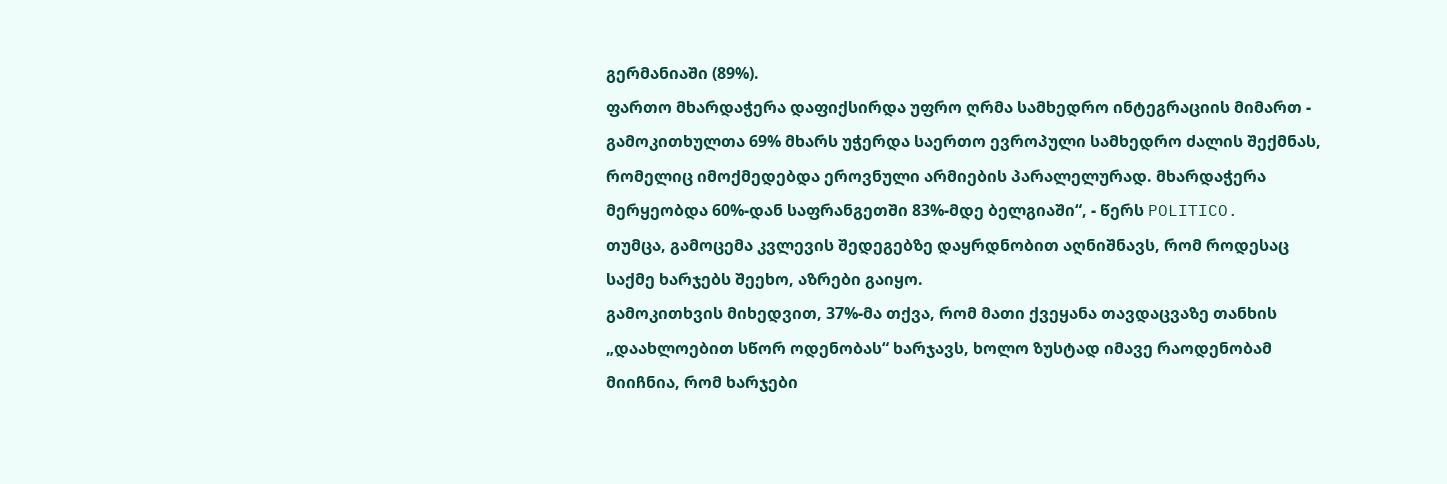გერმანიაში (89%).
ფართო მხარდაჭერა დაფიქსირდა უფრო ღრმა სამხედრო ინტეგრაციის მიმართ - გამოკითხულთა 69% მხარს უჭერდა საერთო ევროპული სამხედრო ძალის შექმნას, რომელიც იმოქმედებდა ეროვნული არმიების პარალელურად. მხარდაჭერა მერყეობდა 60%-დან საფრანგეთში 83%-მდე ბელგიაში“, - წერს POLITICO.
თუმცა, გამოცემა კვლევის შედეგებზე დაყრდნობით აღნიშნავს, რომ როდესაც საქმე ხარჯებს შეეხო, აზრები გაიყო.
გამოკითხვის მიხედვით, 37%-მა თქვა, რომ მათი ქვეყანა თავდაცვაზე თანხის „დაახლოებით სწორ ოდენობას“ ხარჯავს, ხოლო ზუსტად იმავე რაოდენობამ მიიჩნია, რომ ხარჯები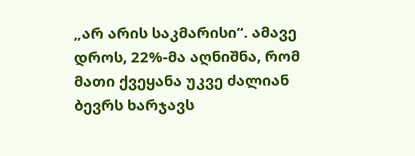„არ არის საკმარისი“. ამავე დროს, 22%-მა აღნიშნა, რომ მათი ქვეყანა უკვე ძალიან ბევრს ხარჯავს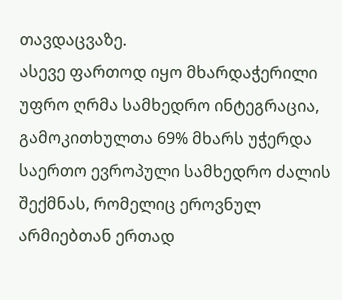თავდაცვაზე.
ასევე ფართოდ იყო მხარდაჭერილი უფრო ღრმა სამხედრო ინტეგრაცია, გამოკითხულთა 69% მხარს უჭერდა საერთო ევროპული სამხედრო ძალის შექმნას, რომელიც ეროვნულ არმიებთან ერთად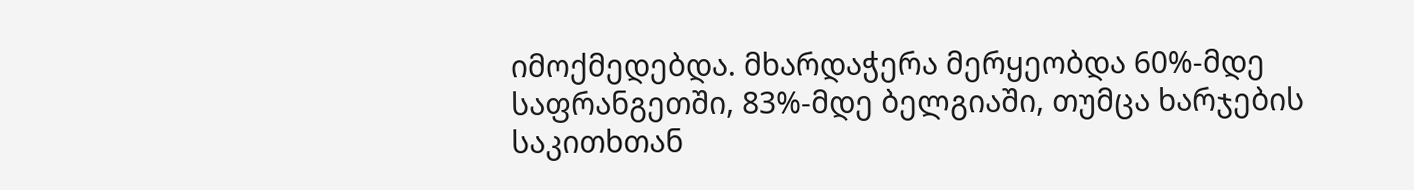იმოქმედებდა. მხარდაჭერა მერყეობდა 60%-მდე საფრანგეთში, 83%-მდე ბელგიაში, თუმცა ხარჯების საკითხთან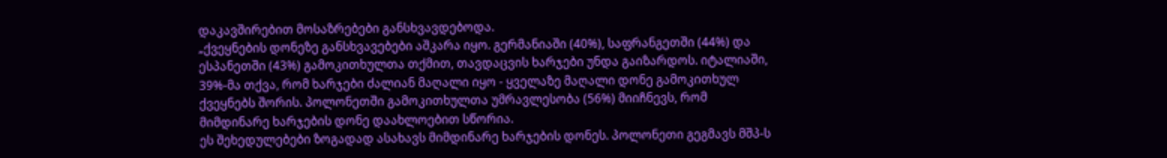დაკავშირებით მოსაზრებები განსხვავდებოდა.
„ქვეყნების დონეზე განსხვავებები აშკარა იყო. გერმანიაში (40%), საფრანგეთში (44%) და ესპანეთში (43%) გამოკითხულთა თქმით, თავდაცვის ხარჯები უნდა გაიზარდოს. იტალიაში, 39%-მა თქვა, რომ ხარჯები ძალიან მაღალი იყო - ყველაზე მაღალი დონე გამოკითხულ ქვეყნებს შორის. პოლონეთში გამოკითხულთა უმრავლესობა (56%) მიიჩნევს, რომ მიმდინარე ხარჯების დონე დაახლოებით სწორია.
ეს შეხედულებები ზოგადად ასახავს მიმდინარე ხარჯების დონეს. პოლონეთი გეგმავს მშპ-ს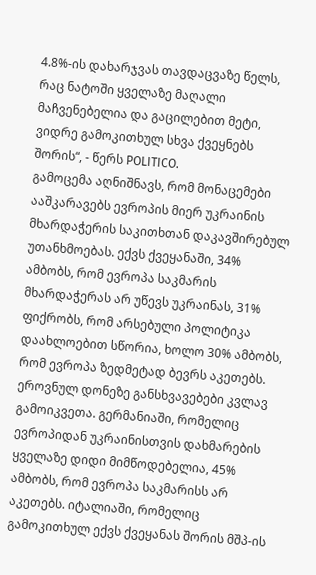4.8%-ის დახარჯვას თავდაცვაზე წელს, რაც ნატოში ყველაზე მაღალი მაჩვენებელია და გაცილებით მეტი, ვიდრე გამოკითხულ სხვა ქვეყნებს შორის“, - წერს POLITICO.
გამოცემა აღნიშნავს, რომ მონაცემები ააშკარავებს ევროპის მიერ უკრაინის მხარდაჭერის საკითხთან დაკავშირებულ უთანხმოებას. ექვს ქვეყანაში, 34% ამბობს, რომ ევროპა საკმარის მხარდაჭერას არ უწევს უკრაინას, 31% ფიქრობს, რომ არსებული პოლიტიკა დაახლოებით სწორია, ხოლო 30% ამბობს, რომ ევროპა ზედმეტად ბევრს აკეთებს.
ეროვნულ დონეზე განსხვავებები კვლავ გამოიკვეთა. გერმანიაში, რომელიც ევროპიდან უკრაინისთვის დახმარების ყველაზე დიდი მიმწოდებელია, 45% ამბობს, რომ ევროპა საკმარისს არ აკეთებს. იტალიაში, რომელიც გამოკითხულ ექვს ქვეყანას შორის მშპ-ის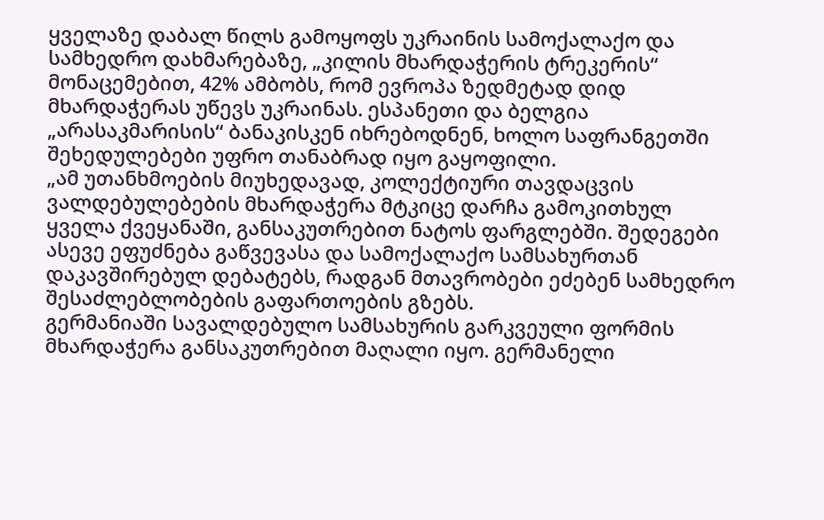ყველაზე დაბალ წილს გამოყოფს უკრაინის სამოქალაქო და სამხედრო დახმარებაზე, „კილის მხარდაჭერის ტრეკერის“ მონაცემებით, 42% ამბობს, რომ ევროპა ზედმეტად დიდ მხარდაჭერას უწევს უკრაინას. ესპანეთი და ბელგია „არასაკმარისის“ ბანაკისკენ იხრებოდნენ, ხოლო საფრანგეთში შეხედულებები უფრო თანაბრად იყო გაყოფილი.
„ამ უთანხმოების მიუხედავად, კოლექტიური თავდაცვის ვალდებულებების მხარდაჭერა მტკიცე დარჩა გამოკითხულ ყველა ქვეყანაში, განსაკუთრებით ნატოს ფარგლებში. შედეგები ასევე ეფუძნება გაწვევასა და სამოქალაქო სამსახურთან დაკავშირებულ დებატებს, რადგან მთავრობები ეძებენ სამხედრო შესაძლებლობების გაფართოების გზებს.
გერმანიაში სავალდებულო სამსახურის გარკვეული ფორმის მხარდაჭერა განსაკუთრებით მაღალი იყო. გერმანელი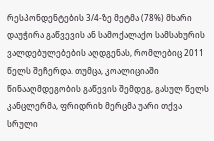რესპონდენტების 3/4-ზე მეტმა (78%) მხარი დაუჭირა გაწვევის ან სამოქალაქო სამსახურის ვალდებულებების აღდგენას, რომლებიც 2011 წელს შეჩერდა. თუმცა, კოალიციაში წინააღმდეგობის გაწევის შემდეგ, გასულ წელს კანცლერმა, ფრიდრიხ მერცმა უარი თქვა სრული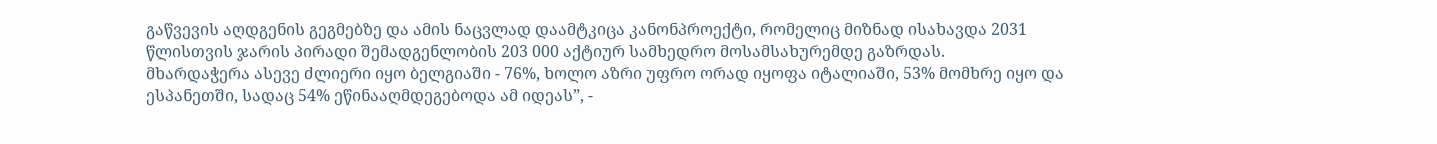გაწვევის აღდგენის გეგმებზე და ამის ნაცვლად დაამტკიცა კანონპროექტი, რომელიც მიზნად ისახავდა 2031 წლისთვის ჯარის პირადი შემადგენლობის 203 000 აქტიურ სამხედრო მოსამსახურემდე გაზრდას.
მხარდაჭერა ასევე ძლიერი იყო ბელგიაში - 76%, ხოლო აზრი უფრო ორად იყოფა იტალიაში, 53% მომხრე იყო და ესპანეთში, სადაც 54% ეწინააღმდეგებოდა ამ იდეას”, -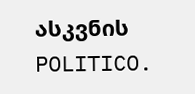ასკვნის POLITICO.